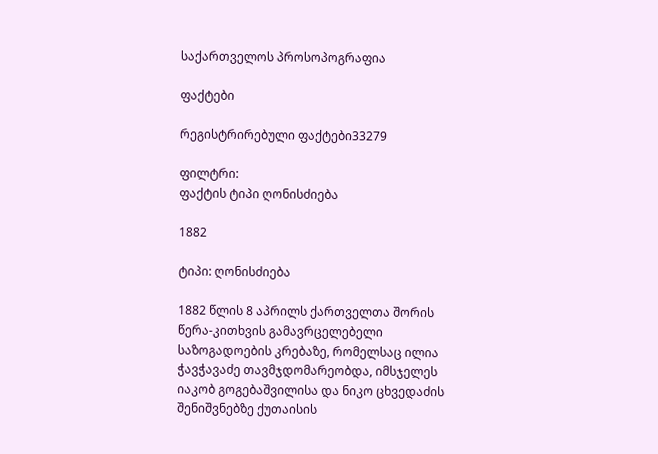საქართველოს პროსოპოგრაფია

ფაქტები

რეგისტრირებული ფაქტები33279

ფილტრი:
ფაქტის ტიპი ღონისძიება

1882

ტიპი: ღონისძიება

1882 წლის 8 აპრილს ქართველთა შორის წერა-კითხვის გამავრცელებელი საზოგადოების კრებაზე, რომელსაც ილია ჭავჭავაძე თავმჯდომარეობდა, იმსჯელეს იაკობ გოგებაშვილისა და ნიკო ცხვედაძის შენიშვნებზე ქუთაისის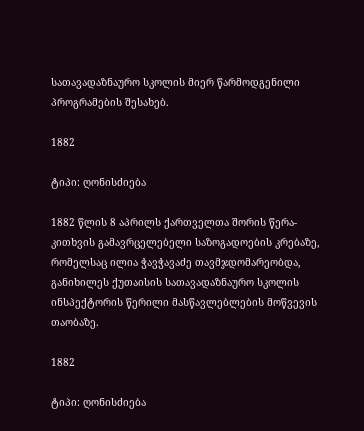სათავადაზნაურო სკოლის მიერ წარმოდგენილი პროგრამების შესახებ.

1882

ტიპი: ღონისძიება

1882 წლის 8 აპრილს ქართველთა შორის წერა-კითხვის გამავრცელებელი საზოგადოების კრებაზე, რომელსაც ილია ჭავჭავაძე თავმჯდომარეობდა, განიხილეს ქუთაისის სათავადაზნაურო სკოლის ინსპექტორის წერილი მასწავლებლების მოწვევის თაობაზე.

1882

ტიპი: ღონისძიება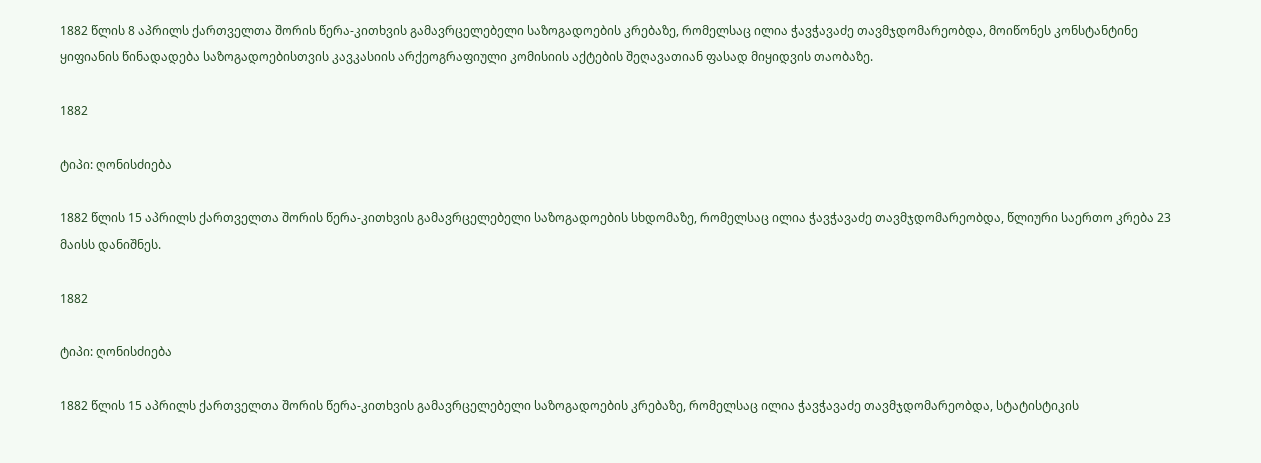1882 წლის 8 აპრილს ქართველთა შორის წერა-კითხვის გამავრცელებელი საზოგადოების კრებაზე, რომელსაც ილია ჭავჭავაძე თავმჯდომარეობდა, მოიწონეს კონსტანტინე ყიფიანის წინადადება საზოგადოებისთვის კავკასიის არქეოგრაფიული კომისიის აქტების შეღავათიან ფასად მიყიდვის თაობაზე.

1882

ტიპი: ღონისძიება

1882 წლის 15 აპრილს ქართველთა შორის წერა-კითხვის გამავრცელებელი საზოგადოების სხდომაზე, რომელსაც ილია ჭავჭავაძე თავმჯდომარეობდა, წლიური საერთო კრება 23 მაისს დანიშნეს.

1882

ტიპი: ღონისძიება

1882 წლის 15 აპრილს ქართველთა შორის წერა-კითხვის გამავრცელებელი საზოგადოების კრებაზე, რომელსაც ილია ჭავჭავაძე თავმჯდომარეობდა, სტატისტიკის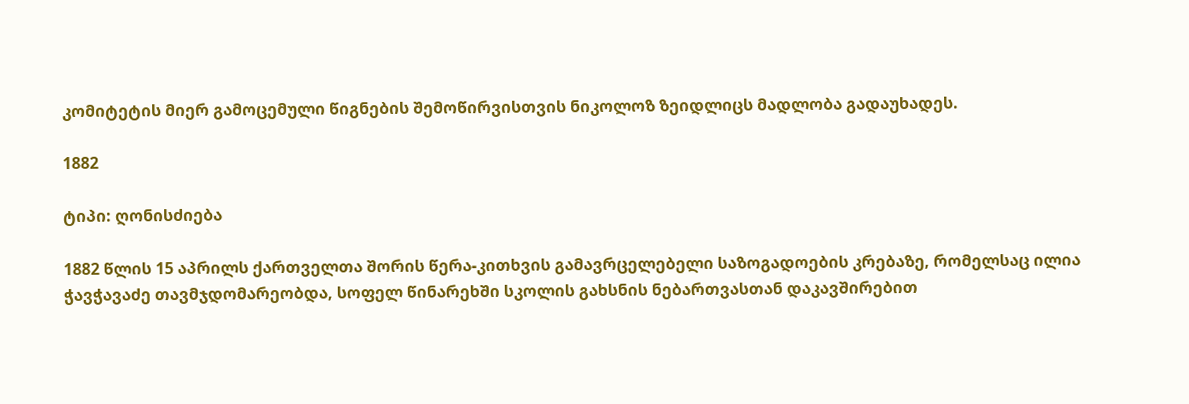კომიტეტის მიერ გამოცემული წიგნების შემოწირვისთვის ნიკოლოზ ზეიდლიცს მადლობა გადაუხადეს.

1882

ტიპი: ღონისძიება

1882 წლის 15 აპრილს ქართველთა შორის წერა-კითხვის გამავრცელებელი საზოგადოების კრებაზე, რომელსაც ილია ჭავჭავაძე თავმჯდომარეობდა, სოფელ წინარეხში სკოლის გახსნის ნებართვასთან დაკავშირებით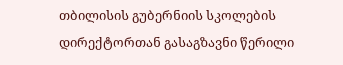თბილისის გუბერნიის სკოლების დირექტორთან გასაგზავნი წერილი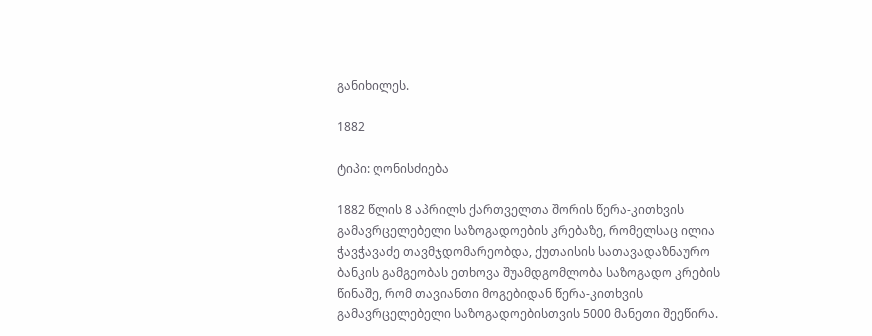განიხილეს.

1882

ტიპი: ღონისძიება

1882 წლის 8 აპრილს ქართველთა შორის წერა-კითხვის გამავრცელებელი საზოგადოების კრებაზე, რომელსაც ილია ჭავჭავაძე თავმჯდომარეობდა, ქუთაისის სათავადაზნაურო ბანკის გამგეობას ეთხოვა შუამდგომლობა საზოგადო კრების წინაშე, რომ თავიანთი მოგებიდან წერა-კითხვის გამავრცელებელი საზოგადოებისთვის 5000 მანეთი შეეწირა.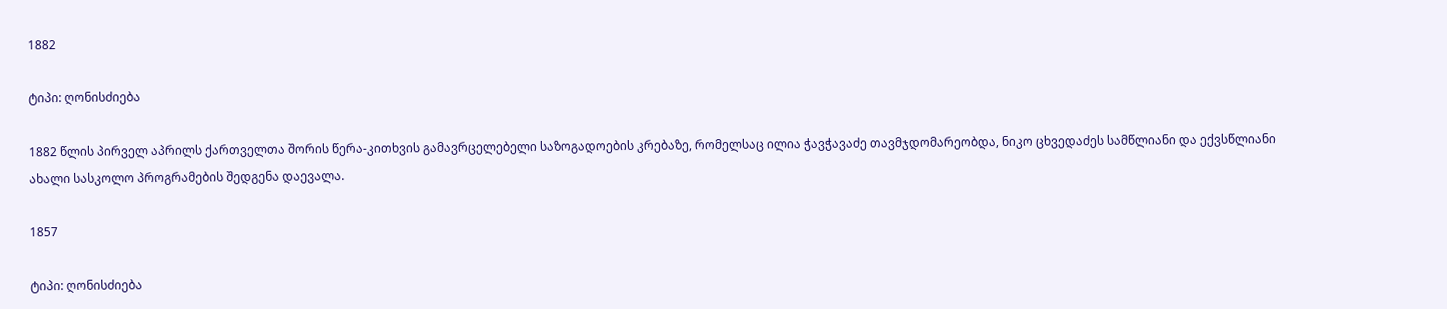1882

ტიპი: ღონისძიება

1882 წლის პირველ აპრილს ქართველთა შორის წერა-კითხვის გამავრცელებელი საზოგადოების კრებაზე, რომელსაც ილია ჭავჭავაძე თავმჯდომარეობდა, ნიკო ცხვედაძეს სამწლიანი და ექვსწლიანი ახალი სასკოლო პროგრამების შედგენა დაევალა.

1857

ტიპი: ღონისძიება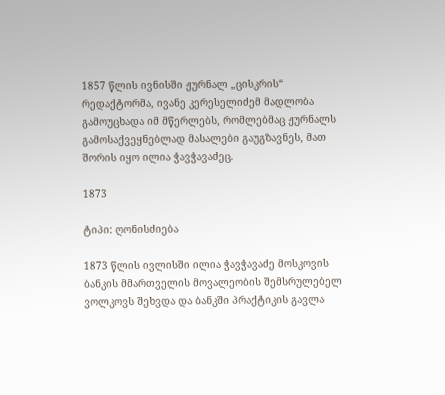1857 წლის ივნისში ჟურნალ „ცისკრის“ რედაქტორმა, ივანე კერესელიძემ მადლობა გამოუცხადა იმ მწერლებს, რომლებმაც ჟურნალს გამოსაქვეყნებლად მასალები გაუგზავნეს, მათ შორის იყო ილია ჭავჭავაძეც.

1873

ტიპი: ღონისძიება

1873 წლის ივლისში ილია ჭავჭავაძე მოსკოვის ბანკის მმართველის მოვალეობის შემსრულებელ ვოლკოვს შეხვდა და ბანკში პრაქტიკის გავლა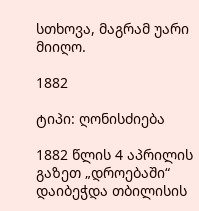სთხოვა, მაგრამ უარი მიიღო.

1882

ტიპი: ღონისძიება

1882 წლის 4 აპრილის გაზეთ „დროებაში“ დაიბეჭდა თბილისის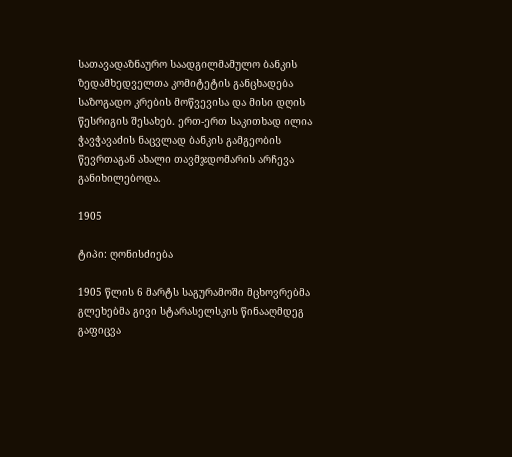სათავადაზნაურო საადგილმამულო ბანკის ზედამხედველთა კომიტეტის განცხადება საზოგადო კრების მოწვევისა და მისი დღის წესრიგის შესახებ. ერთ-ერთ საკითხად ილია ჭავჭავაძის ნაცვლად ბანკის გამგეობის წევრთაგან ახალი თავმჯდომარის არჩევა განიხილებოდა.

1905

ტიპი: ღონისძიება

1905 წლის 6 მარტს საგურამოში მცხოვრებმა გლეხებმა გივი სტარასელსკის წინააღმდეგ გაფიცვა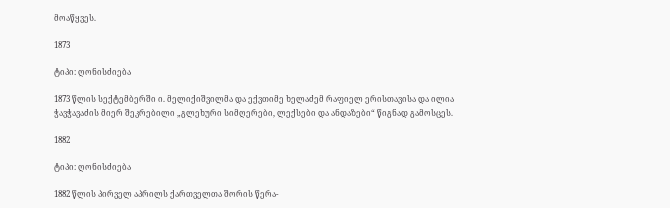მოაწყვეს.

1873

ტიპი: ღონისძიება

1873 წლის სექტემბერში ი. მელიქიშვილმა და ექვთიმე ხელაძემ რაფიელ ერისთავისა და ილია ჭავჭავაძის მიერ შეკრებილი „გლეხური სიმღერები, ლექსები და ანდაზები“ წიგნად გამოსცეს.

1882

ტიპი: ღონისძიება

1882 წლის პირველ აპრილს ქართველთა შორის წერა-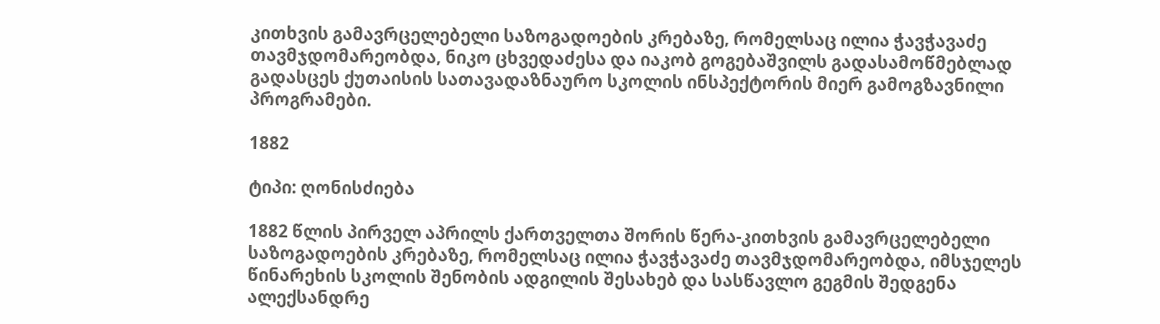კითხვის გამავრცელებელი საზოგადოების კრებაზე, რომელსაც ილია ჭავჭავაძე თავმჯდომარეობდა, ნიკო ცხვედაძესა და იაკობ გოგებაშვილს გადასამოწმებლად გადასცეს ქუთაისის სათავადაზნაურო სკოლის ინსპექტორის მიერ გამოგზავნილი პროგრამები.

1882

ტიპი: ღონისძიება

1882 წლის პირველ აპრილს ქართველთა შორის წერა-კითხვის გამავრცელებელი საზოგადოების კრებაზე, რომელსაც ილია ჭავჭავაძე თავმჯდომარეობდა, იმსჯელეს წინარეხის სკოლის შენობის ადგილის შესახებ და სასწავლო გეგმის შედგენა ალექსანდრე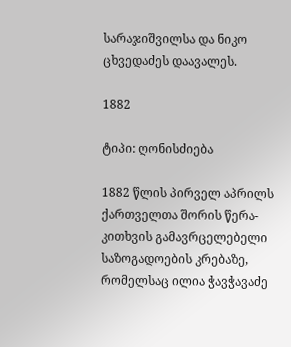სარაჯიშვილსა და ნიკო ცხვედაძეს დაავალეს.

1882

ტიპი: ღონისძიება

1882 წლის პირველ აპრილს ქართველთა შორის წერა-კითხვის გამავრცელებელი საზოგადოების კრებაზე, რომელსაც ილია ჭავჭავაძე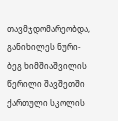თავმჯდომარეობდა, განიხილეს ნური-ბეგ ხიმშიაშვილის წერილი შავშეთში ქართული სკოლის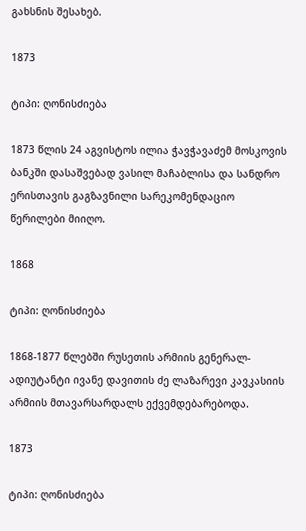გახსნის შესახებ.

1873

ტიპი: ღონისძიება

1873 წლის 24 აგვისტოს ილია ჭავჭავაძემ მოსკოვის ბანკში დასაშვებად ვასილ მაჩაბლისა და სანდრო ერისთავის გაგზავნილი სარეკომენდაციო წერილები მიიღო.

1868

ტიპი: ღონისძიება

1868-1877 წლებში რუსეთის არმიის გენერალ-ადიუტანტი ივანე დავითის ძე ლაზარევი კავკასიის არმიის მთავარსარდალს ექვემდებარებოდა.

1873

ტიპი: ღონისძიება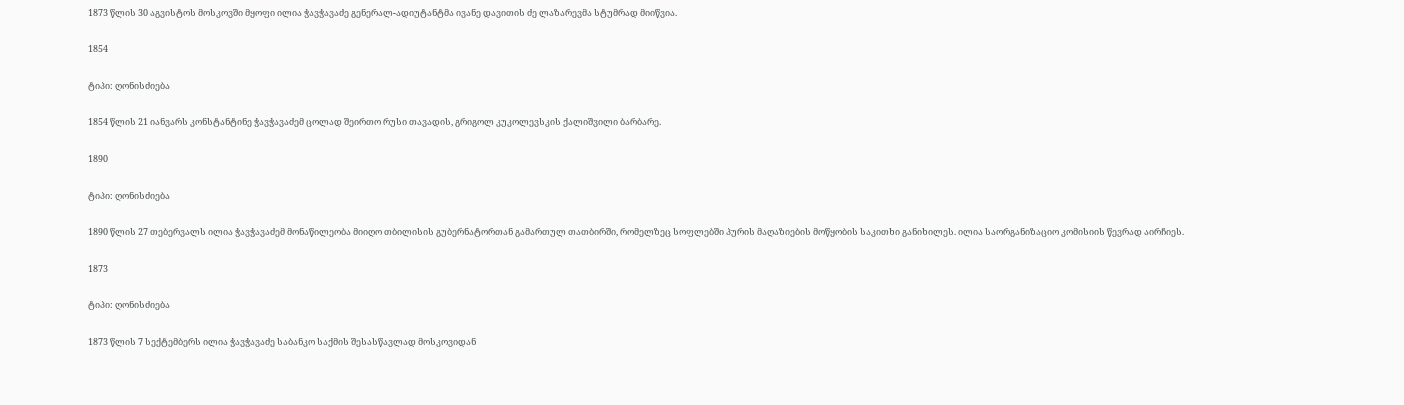1873 წლის 30 აგვისტოს მოსკოვში მყოფი ილია ჭავჭავაძე გენერალ-ადიუტანტმა ივანე დავითის ძე ლაზარევმა სტუმრად მიიწვია.

1854

ტიპი: ღონისძიება

1854 წლის 21 იანვარს კონსტანტინე ჭავჭავაძემ ცოლად შეირთო რუსი თავადის, გრიგოლ კუკოლევსკის ქალიშვილი ბარბარე.

1890

ტიპი: ღონისძიება

1890 წლის 27 თებერვალს ილია ჭავჭავაძემ მონაწილეობა მიიღო თბილისის გუბერნატორთან გამართულ თათბირში, რომელზეც სოფლებში პურის მაღაზიების მოწყობის საკითხი განიხილეს. ილია საორგანიზაციო კომისიის წევრად აირჩიეს.

1873

ტიპი: ღონისძიება

1873 წლის 7 სექტემბერს ილია ჭავჭავაძე საბანკო საქმის შესასწავლად მოსკოვიდან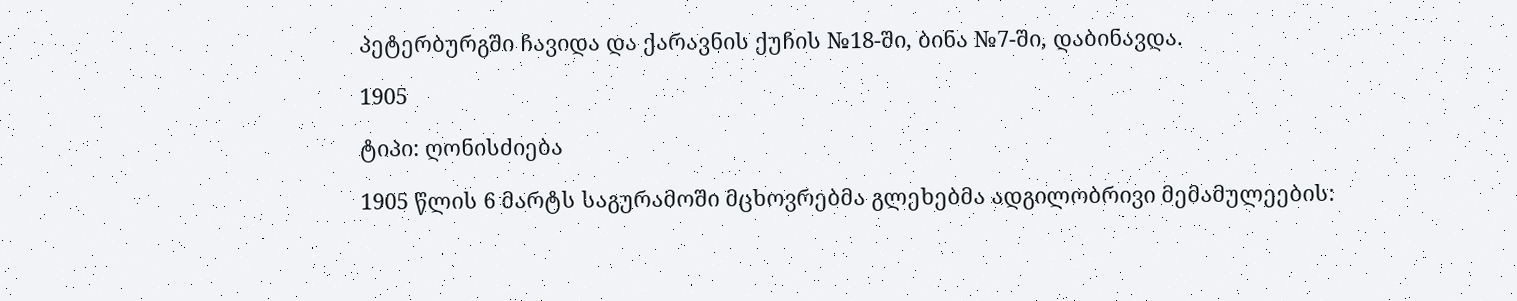პეტერბურგში ჩავიდა და ქარავნის ქუჩის №18-ში, ბინა №7-ში, დაბინავდა.

1905

ტიპი: ღონისძიება

1905 წლის 6 მარტს საგურამოში მცხოვრებმა გლეხებმა ადგილობრივი მემამულეების: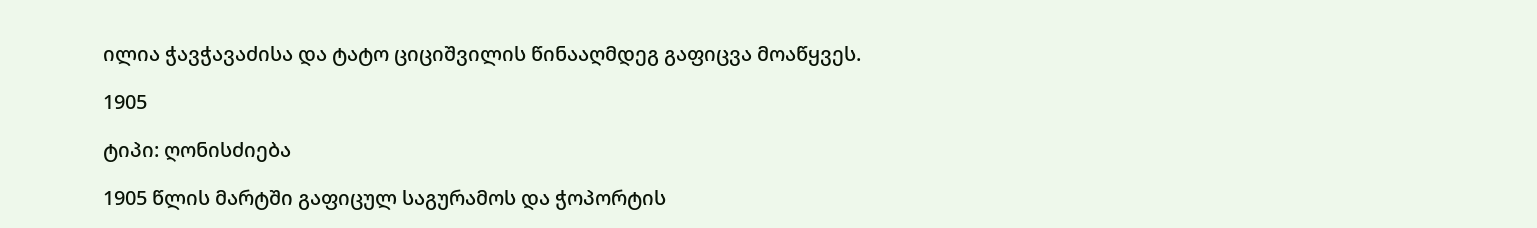ილია ჭავჭავაძისა და ტატო ციციშვილის წინააღმდეგ გაფიცვა მოაწყვეს.

1905

ტიპი: ღონისძიება

1905 წლის მარტში გაფიცულ საგურამოს და ჭოპორტის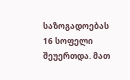საზოგადოებას 16 სოფელი შეუერთდა. მათ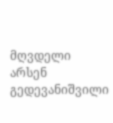მღვდელი არსენ გედევანიშვილი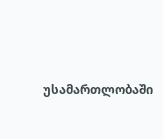უსამართლობაში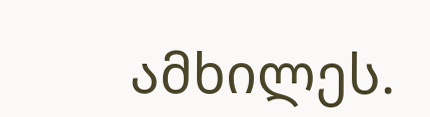ამხილეს.